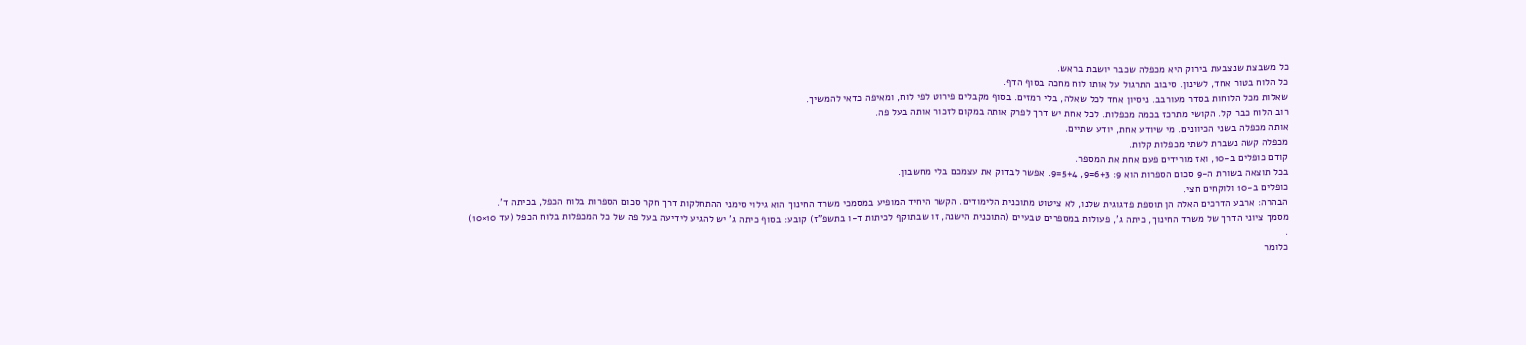כל משבצת שנצבעת בירוק היא מכפלה שכבר יושבת בראש.
כל הלוח בטור אחד, לשינון. סיבוב התרגול על אותו לוח מחכה בסוף הדף.
שאלות מכל הלוחות בסדר מעורבב. ניסיון אחד לכל שאלה, בלי רמזים. בסוף מקבלים פירוט לפי לוח, ומאיפה כדאי להמשיך.
רוב הלוח כבר קל. הקושי מתרכז בכמה מכפלות. לכל אחת יש דרך לפרק אותה במקום לזכור אותה בעל פה.
אותה מכפלה בשני הכיוונים. מי שיודע אחת, יודע שתיים.
מכפלה קשה נשברת לשתי מכפלות קלות.
קודם כופלים ב-10, ואז מורידים פעם אחת את המספר.
בכל תוצאה בשורת ה-9 סכום הספרות הוא 9: 6+3=9, 5+4=9. אפשר לבדוק את עצמכם בלי מחשבון.
כופלים ב-10 ולוקחים חצי.
הבהרה: ארבע הדרכים האלה הן תוספת פדגוגית שלנו, לא ציטוט מתוכנית הלימודים. הקשר היחיד המופיע במסמכי משרד החינוך הוא גילוי סימני ההתחלקות דרך חקר סכום הספרות בלוח הכפל, בכיתה ד'.
מסמך ציוני הדרך של משרד החינוך, כיתה ג', פעולות במספרים טבעיים (התוכנית הישנה, זו שבתוקף לכיתות ד-ו בתשפ"ז) קובע: בסוף כיתה ג' יש להגיע לידיעה בעל פה של כל המכפלות בלוח הכפל (עד 10×10)
.
כלומר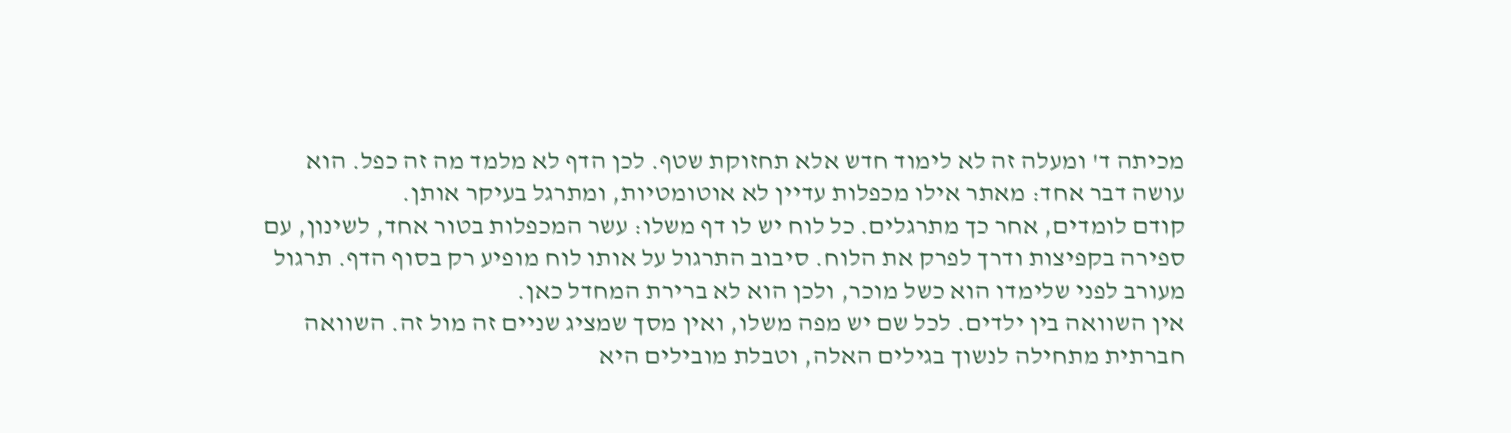מכיתה ד' ומעלה זה לא לימוד חדש אלא תחזוקת שטף. לכן הדף לא מלמד מה זה כפל. הוא עושה דבר אחד: מאתר אילו מכפלות עדיין לא אוטומטיות, ומתרגל בעיקר אותן.
קודם לומדים, אחר כך מתרגלים. כל לוח יש לו דף משלו: עשר המכפלות בטור אחד, לשינון, עם ספירה בקפיצות ודרך לפרק את הלוח. סיבוב התרגול על אותו לוח מופיע רק בסוף הדף. תרגול מעורב לפני שלימדו הוא כשל מוכר, ולכן הוא לא ברירת המחדל כאן.
אין השוואה בין ילדים. לכל שם יש מפה משלו, ואין מסך שמציג שניים זה מול זה. השוואה חברתית מתחילה לנשוך בגילים האלה, וטבלת מובילים היא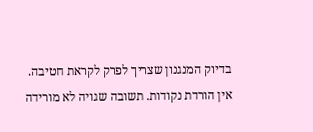בדיוק המנגנון שצריך לפרק לקראת חטיבה.
אין הורדת נקודות. תשובה שגויה לא מורידה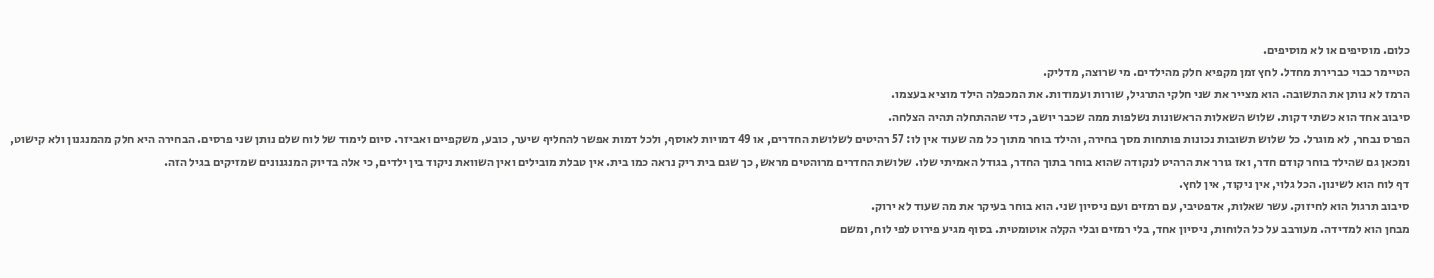כלום. מוסיפים או לא מוסיפים.
הטיימר כבוי כברירת מחדל. לחץ זמן מקפיא חלק מהילדים. מי שרוצה, מדליק.
הרמז לא נותן את התשובה. הוא מצייר את שני חלקי התרגיל, שורות ועמודות. את המכפלה הילד מוציא בעצמו.
סיבוב אחד הוא כשתי דקות. שלוש השאלות הראשונות נשלפות ממה שכבר יושב, כדי שההתחלה תהיה הצלחה.
הפרס נבחר, לא מוגרל. כל שלוש תשובות נכונות פותחות מסך בחירה, והילד בוחר מתוך כל מה שעוד אין לו: 57 רהיטים לשלושת החדרים, או 49 דמויות לאוסף, ולכל דמות אפשר להחליף שיער, כובע, משקפיים ואביזר. סיום לימוד של לוח שלם נותן שני פרסים. הבחירה היא חלק מהמנגנון ולא קישוט, ומכאן גם שהילד בוחר קודם חדר, ואז גורר את הרהיט לנקודה שהוא בוחר בתוך החדר, בגודל האמיתי שלו. שלושת החדרים מרוהטים מראש, כך שגם בית ריק נראה כמו בית. אין טבלת מובילים ואין השוואת ניקוד בין ילדים, כי אלה בדיוק המנגנונים שמזיקים בגיל הזה.
דף לוח הוא לשינון. הכל גלוי, אין ניקוד, אין לחץ.
סיבוב תרגול הוא לחיזוק. עשר שאלות, אדפטיבי, עם רמזים ועם ניסיון שני. הוא בוחר בעיקר את מה שעוד לא ירוק.
מבחן הוא למדידה. מעורבב על כל הלוחות, ניסיון אחד, בלי רמזים ובלי הקלה אוטומטית. בסוף מגיע פירוט לפי לוח, ומשם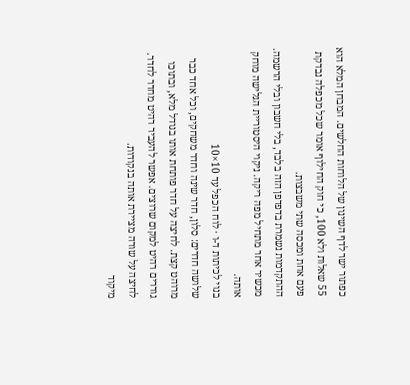כפתור ישר לדף השינון של הלוחות החלשים. המבחן המלא הוא 55 שאלות ולא 100, כי חוק החילוף אומר שכל מכפלה נבדקת פעם אחת ומכסה שתי משבצות.
ההתקדמות נשמרת בדפדפן הזה בלבד, בלי חשבון ובלי הרשמה. מכשיר אחר מתחיל מפה ריקה. ניקוי היסטוריית הגלישה מוחק אותה.
בנוי לכיתות ד-ו · לוח הכפל עד 10×10
שלושה חדרים: סלון, חדר שינה וחדר משחקים, וכל אחד כבר מרוהט קצת. לחיצה על חדר פותחת אותו בגודל מלא, ובתוכו גוררים רהיט למקום שרוצים. אפשר להעביר רהיט מחדר לחדר.
לחיצה על שורה מציירת אותה בנקודות.
מיקוד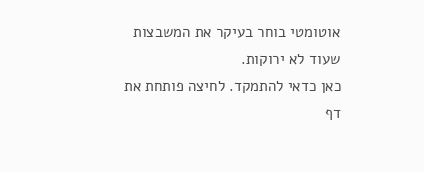אוטומטי בוחר בעיקר את המשבצות שעוד לא ירוקות.
כאן כדאי להתמקד. לחיצה פותחת את דף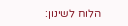הלוח לשינון: